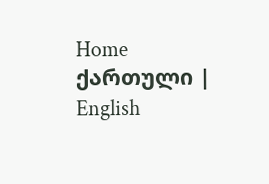Home
ქართული | English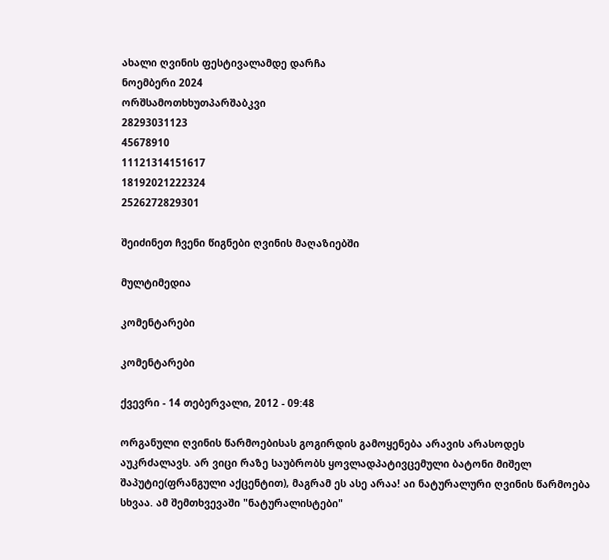ახალი ღვინის ფესტივალამდე დარჩა
ნოემბერი 2024
ორშსამოთხხუთპარშაბკვი
28293031123
45678910
11121314151617
18192021222324
2526272829301

შეიძინეთ ჩვენი წიგნები ღვინის მაღაზიებში

მულტიმედია

კომენტარები

კომენტარები

ქვევრი - 14 თებერვალი, 2012 - 09:48

ორგანული ღვინის წარმოებისას გოგირდის გამოყენება არავის არასოდეს აუკრძალავს. არ ვიცი რაზე საუბრობს ყოვლადპატივცემული ბატონი მიშელ შაპუტიე(ფრანგული აქცენტით), მაგრამ ეს ასე არაა! აი ნატურალური ღვინის წარმოება სხვაა. ამ შემთხვევაში "ნატურალისტები"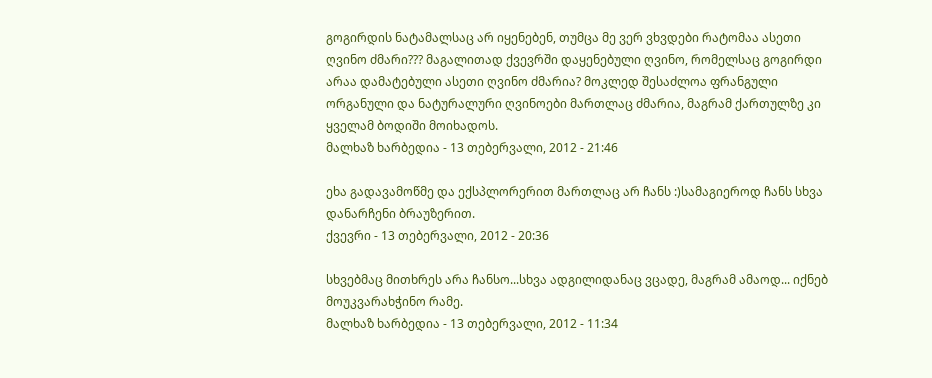გოგირდის ნატამალსაც არ იყენებენ, თუმცა მე ვერ ვხვდები რატომაა ასეთი ღვინო ძმარი??? მაგალითად ქვევრში დაყენებული ღვინო, რომელსაც გოგირდი არაა დამატებული ასეთი ღვინო ძმარია? მოკლედ შესაძლოა ფრანგული ორგანული და ნატურალური ღვინოები მართლაც ძმარია, მაგრამ ქართულზე კი ყველამ ბოდიში მოიხადოს.
მალხაზ ხარბედია - 13 თებერვალი, 2012 - 21:46

ეხა გადავამოწმე და ექსპლორერით მართლაც არ ჩანს :)სამაგიეროდ ჩანს სხვა დანარჩენი ბრაუზერით.
ქვევრი - 13 თებერვალი, 2012 - 20:36

სხვებმაც მითხრეს არა ჩანსო...სხვა ადგილიდანაც ვცადე, მაგრამ ამაოდ... იქნებ მოუკვარახჭინო რამე.
მალხაზ ხარბედია - 13 თებერვალი, 2012 - 11:34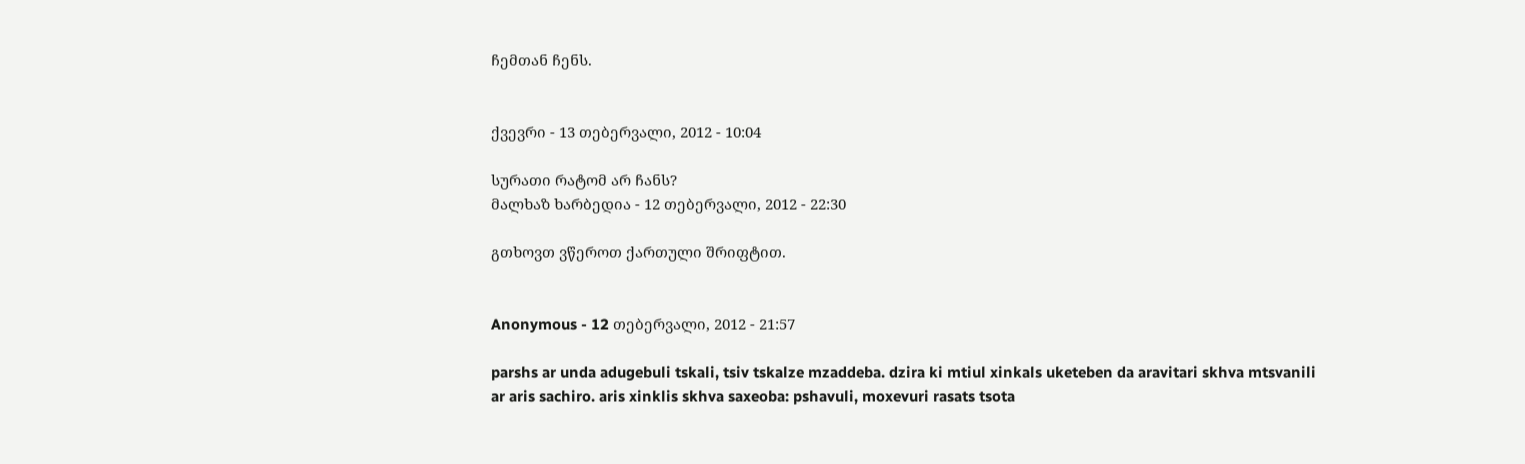ჩემთან ჩენს.


ქვევრი - 13 თებერვალი, 2012 - 10:04

სურათი რატომ არ ჩანს?
მალხაზ ხარბედია - 12 თებერვალი, 2012 - 22:30

გთხოვთ ვწეროთ ქართული შრიფტით.


Anonymous - 12 თებერვალი, 2012 - 21:57

parshs ar unda adugebuli tskali, tsiv tskalze mzaddeba. dzira ki mtiul xinkals uketeben da aravitari skhva mtsvanili ar aris sachiro. aris xinklis skhva saxeoba: pshavuli, moxevuri rasats tsota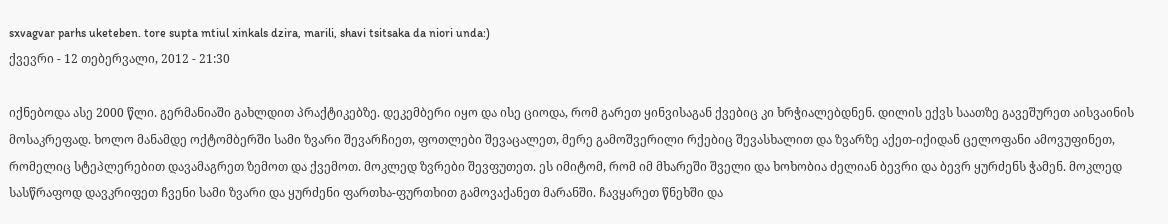sxvagvar parhs uketeben. tore supta mtiul xinkals dzira, marili, shavi tsitsaka da niori unda:)
ქვევრი - 12 თებერვალი, 2012 - 21:30

იქნებოდა ასე 2000 წლი. გერმანიაში გახლდით პრაქტიკებზე. დეკემბერი იყო და ისე ციოდა, რომ გარეთ ყინვისაგან ქვებიც კი ხრჭიალებდნენ. დილის ექვს საათზე გავეშურეთ აისვაინის მოსაკრეფად. ხოლო მანამდე ოქტომბერში სამი ზვარი შევარჩიეთ, ფოთლები შევაცალეთ, მერე გამოშვერილი რქებიც შევასხალით და ზვარზე აქეთ-იქიდან ცელოფანი ამოვუფინეთ, რომელიც სტეპლერებით დავამაგრეთ ზემოთ და ქვემოთ. მოკლედ ზვრები შევფუთეთ. ეს იმიტომ, რომ იმ მხარეში შველი და ხოხობია ძელიან ბევრი და ბევრ ყურძენს ჭამენ. მოკლედ სასწრაფოდ დავკრიფეთ ჩვენი სამი ზვარი და ყურძენი ფართხა-ფურთხით გამოვაქანეთ მარანში. ჩავყარეთ წნეხში და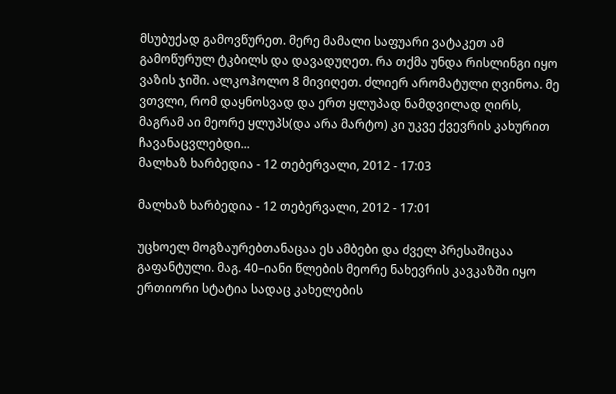მსუბუქად გამოვწურეთ. მერე მამალი საფუარი ვატაკეთ ამ გამოწურულ ტკბილს და დავადუღეთ. რა თქმა უნდა რისლინგი იყო ვაზის ჯიში. ალკოჰოლო 8 მივიღეთ. ძლიერ არომატული ღვინოა. მე ვთვლი, რომ დაყნოსვად და ერთ ყლუპად ნამდვილად ღირს, მაგრამ აი მეორე ყლუპს(და არა მარტო) კი უკვე ქვევრის კახურით ჩავანაცვლებდი...
მალხაზ ხარბედია - 12 თებერვალი, 2012 - 17:03

მალხაზ ხარბედია - 12 თებერვალი, 2012 - 17:01

უცხოელ მოგზაურებთანაცაა ეს ამბები და ძველ პრესაშიცაა გაფანტული. მაგ. 40–იანი წლების მეორე ნახევრის კავკაზში იყო ერთიორი სტატია სადაც კახელების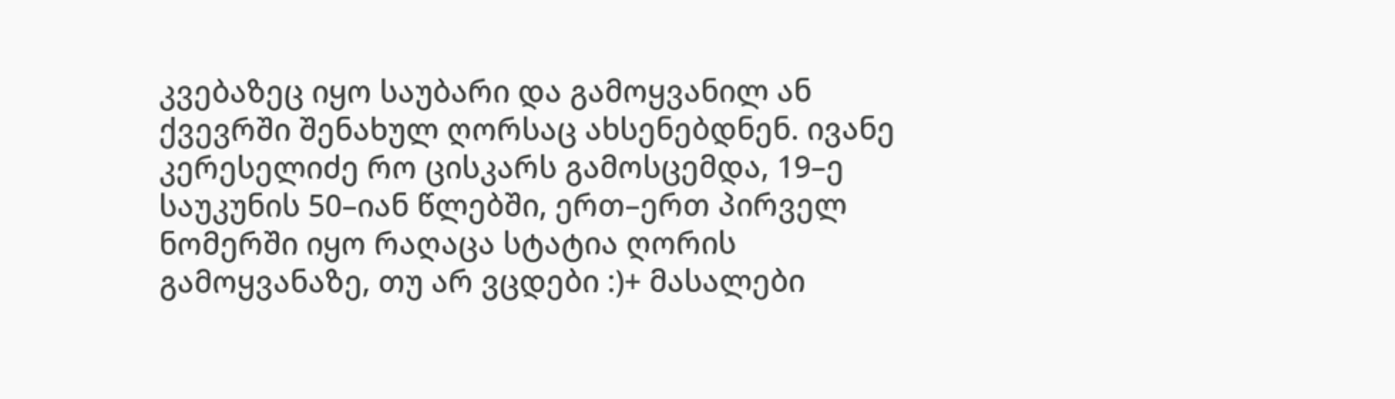კვებაზეც იყო საუბარი და გამოყვანილ ან ქვევრში შენახულ ღორსაც ახსენებდნენ. ივანე კერესელიძე რო ცისკარს გამოსცემდა, 19–ე საუკუნის 50–იან წლებში, ერთ–ერთ პირველ ნომერში იყო რაღაცა სტატია ღორის გამოყვანაზე, თუ არ ვცდები :)+ მასალები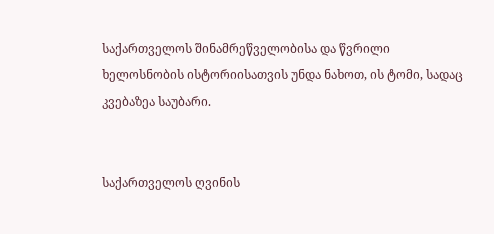საქართველოს შინამრეწველობისა და წვრილი ხელოსნობის ისტორიისათვის უნდა ნახოთ, ის ტომი, სადაც კვებაზეა საუბარი.


საქართველოს ღვინის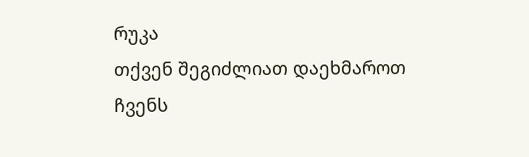რუკა
თქვენ შეგიძლიათ დაეხმაროთ ჩვენს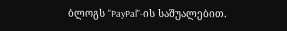ბლოგს "PayPal"-ის საშუალებით.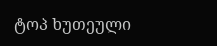ტოპ ხუთეული